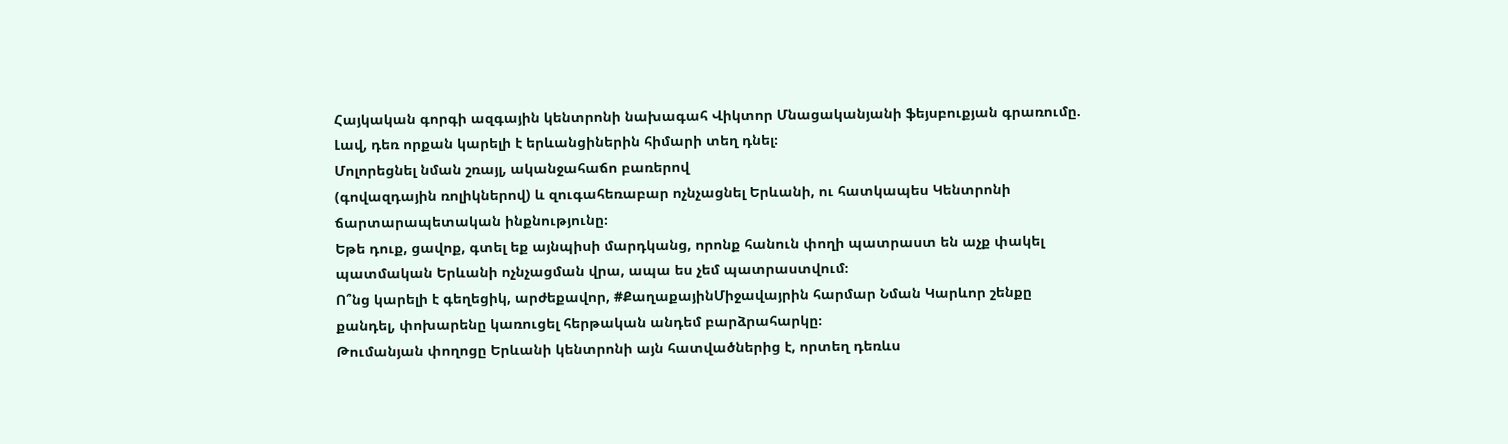Հայկական գորգի ազգային կենտրոնի նախագահ Վիկտոր Մնացականյանի ֆեյսբուքյան գրառումը.
Լավ, դեռ որքան կարելի է երևանցիներին հիմարի տեղ դնել։
Մոլորեցնել նման շռայլ, ականջահաճո բառերով
(գովազդային ռոլիկներով) և զուգահեռաբար ոչնչացնել Երևանի, ու հատկապես Կենտրոնի ճարտարապետական ինքնությունը։
Եթե դուք, ցավոք, գտել եք այնպիսի մարդկանց, որոնք հանուն փողի պատրաստ են աչք փակել պատմական Երևանի ոչնչացման վրա, ապա ես չեմ պատրաստվում։
Ո՞նց կարելի է գեղեցիկ, արժեքավոր, #ՔաղաքայինՄիջավայրին հարմար Նման Կարևոր շենքը քանդել, փոխարենը կառուցել հերթական անդեմ բարձրահարկը։
Թումանյան փողոցը Երևանի կենտրոնի այն հատվածներից է, որտեղ դեռևս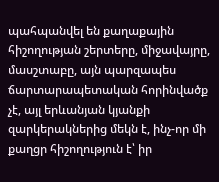պահպանվել են քաղաքային հիշողության շերտերը, միջավայրը, մասշտաբը, այն պարզապես ճարտարապետական հորինվածք չէ, այլ երևանյան կյանքի զարկերակներից մեկն է, ինչ-որ մի քաղցր հիշողություն է՝ իր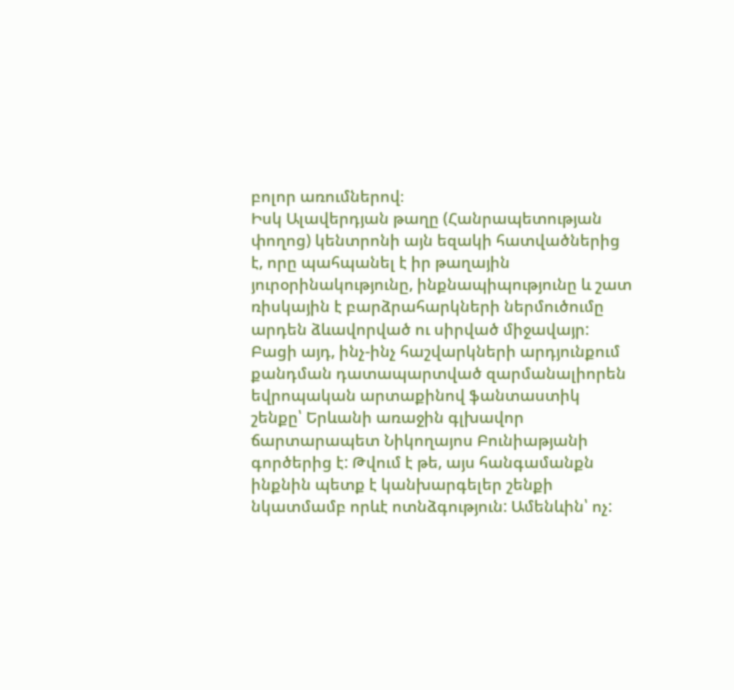բոլոր առումներով։
Իսկ Ալավերդյան թաղը (Հանրապետության փողոց) կենտրոնի այն եզակի հատվածներից է, որը պահպանել է իր թաղային յուրօրինակությունը, ինքնապիպությունը և շատ ռիսկային է բարձրահարկների ներմուծումը արդեն ձևավորված ու սիրված միջավայր:
Բացի այդ, ինչ-ինչ հաշվարկների արդյունքում քանդման դատապարտված զարմանալիորեն եվրոպական արտաքինով ֆանտաստիկ շենքը՝ Երևանի առաջին գլխավոր ճարտարապետ Նիկողայոս Բունիաթյանի գործերից է: Թվում է թե, այս հանգամանքն ինքնին պետք է կանխարգելեր շենքի նկատմամբ որևէ ոտնձգություն: Ամենևին՝ ոչ: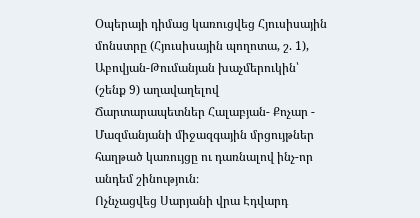Օպերայի դիմաց կառուցվեց Հյուսիսային մոնստրը (Հյուսիսային պողոտա, շ. 1), Աբովյան-Թումանյան խաչմերուկին՝ (շենք 9) աղավաղելով Ճարտարապետներ Հալաբյան- Քոչար - Մազմանյանի միջազգային մրցույթներ հաղթած կառույցը ու դառնալով ինչ-որ անդեմ շինություն։
Ոչնչացվեց Սարյանի վրա Էդվարդ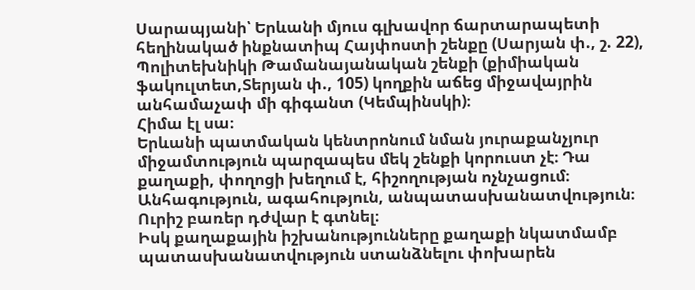Սարապյանի՝ Երևանի մյուս գլխավոր ճարտարապետի հեղինակած ինքնատիպ Հայփոստի շենքը (Սարյան փ., շ. 22), Պոլիտեխնիկի Թամանայանական շենքի (քիմիական ֆակուլտետ,Տերյան փ., 105) կողքին աճեց միջավայրին անհամաչափ մի գիգանտ (Կեմպինսկի)։
Հիմա էլ սա։
Երևանի պատմական կենտրոնում նման յուրաքանչյուր միջամտություն պարզապես մեկ շենքի կորուստ չէ։ Դա քաղաքի, փողոցի խեղում է, հիշողության ոչնչացում։
Անհագություն, ագահություն, անպատասխանատվություն։ Ուրիշ բառեր դժվար է գտնել։
Իսկ քաղաքային իշխանությունները քաղաքի նկատմամբ պատասխանատվություն ստանձնելու փոխարեն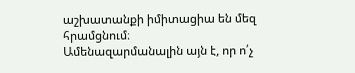աշխատանքի իմիտացիա են մեզ հրամցնում։
Ամենազարմանալին այն է, որ ո՛չ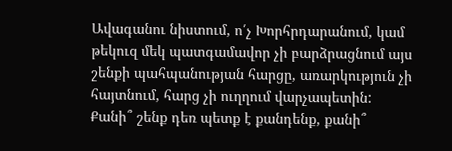Ավագանու նիստում, ո՛չ Խորհրդարանում, կամ թեկուզ մեկ պատգամավոր չի բարձրացնում այս շենքի պահպանության հարցը, առարկություն չի հայտնում, հարց չի ուղղում վարչապետին:
Քանի՞ շենք դեռ պետք է քանդենք, քանի՞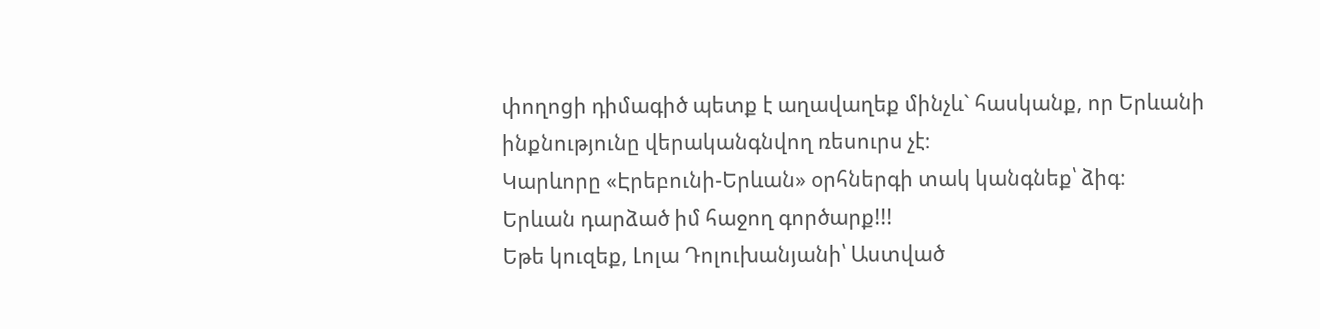փողոցի դիմագիծ պետք է աղավաղեք մինչև` հասկանք, որ Երևանի ինքնությունը վերականգնվող ռեսուրս չէ։
Կարևորը «Էրեբունի-Երևան» օրհներգի տակ կանգնեք՝ ձիգ։
Երևան դարձած իմ հաջող գործարք!!!
Եթե կուզեք, Լոլա Դոլուխանյանի՝ Աստված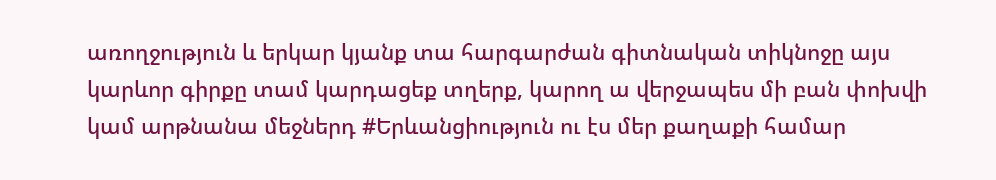առողջություն և երկար կյանք տա հարգարժան գիտնական տիկնոջը այս կարևոր գիրքը տամ կարդացեք տղերք, կարող ա վերջապես մի բան փոխվի կամ արթնանա մեջներդ #Երևանցիություն ու էս մեր քաղաքի համար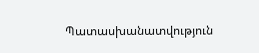Պատասխանատվություն